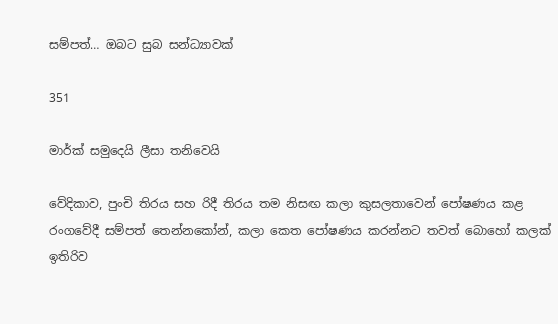සම්පත්… ඔබට සුබ සන්ධ්‍යාවක්

351

මාර්ක් සමුදෙයි ලීසා තනිවෙයි

වේදිකාව, පුංචි තිරය සහ රිදී තිරය තම නිසඟ කලා කුසලතාවෙන් පෝෂණය කළ රංගවේදී සම්පත් තෙන්නකෝන්, කලා කෙත පෝෂණය කරන්නට තවත් බොහෝ කලක් ඉතිරිව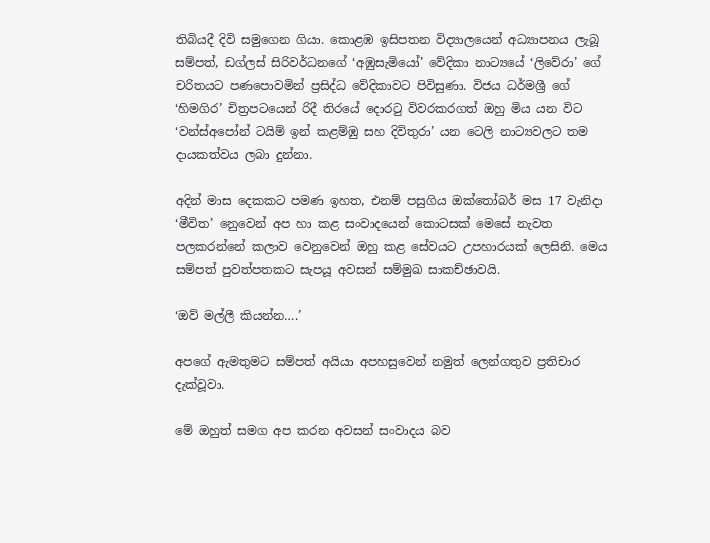තිබියදී දිවි සමුගෙන ගියා. කොළඹ ඉසිපතන විද්‍යාලයෙන් අධ්‍යාපනය ලැබූ සම්පත්, ඩග්ලස් සිරිවර්ධනගේ ‘අඹුසැමියෝ’ වේදිකා නාට්‍යයේ ‘ලිවේරා’ ගේ චරිතයට පණපොවමින් ප්‍රසිද්ධ වේදිකාවට පිවිසුණා. විජය ධර්මශ්‍රී ගේ ‘හිමගිර’ චිත්‍රපටයෙන් රිදී තිරයේ දොරටු විවරකරගත් ඔහු මිය යන විට ‘වන්ස්අපෝන් ටයිම් ඉන් කළම්ඹු සහ දිවිතුරා’ යන ටෙලි නාට්‍යවලට තම දායකත්වය ලබා දුන්නා.

අදින් මාස දෙකකට පමණ ඉහත, එනම් පසුගිය ඔක්තෝබර් මස 17 වැනිදා ‘මීවිත’ නෙුවෙන් අප හා කළ සංවාදයෙන් කොටසක් මෙසේ නැවත පලකරන්නේ කලාව වෙනුවෙන් ඔහු කළ සේවයට උපහාරයක් ලෙසිනි. මෙය සම්පත් පුවත්පතකට සැපයූ අවසන් සම්මුඛ සාකච්ඡාවයි.

‘ඔව් මල්ලී කියන්න….’

අපගේ ඇමතුමට සම්පත් අයියා අපහසුවෙන් නමුත් ලෙන්ගතුව ප්‍රතිචාර දැක්වූවා.

මේ ඔහුත් සමග අප කරන අවසන් සංවාදය බව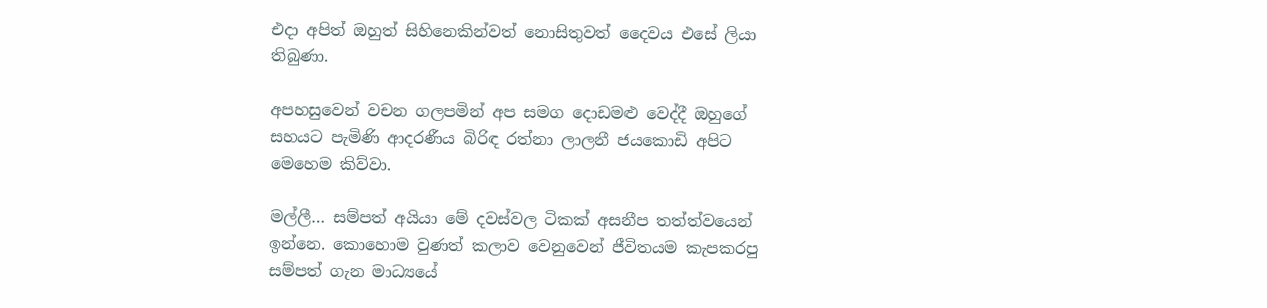එදා අපිත් ඔහුත් සිහිනෙකින්වත් නොසිතුවත් දෛවය එසේ ලියා තිබුණා.

අපහසුවෙන් වචන ගලපමින් අප සමග දොඩමළු වෙද්දී ඔහුගේ සහයට පැමිණි ආදරණීය බිරිඳ රත්නා ලාලනී ජයකොඩි අපිට මෙහෙම කිව්වා.

මල්ලී… සම්පත් අයියා මේ දවස්වල ටිකක් අසනීප තත්ත්වයෙන් ඉන්නෙ. කොහොම වුණත් කලාව වෙනුවෙන් ජීවිතයම කැපකරපු සම්පත් ගැන මාධ්‍යයේ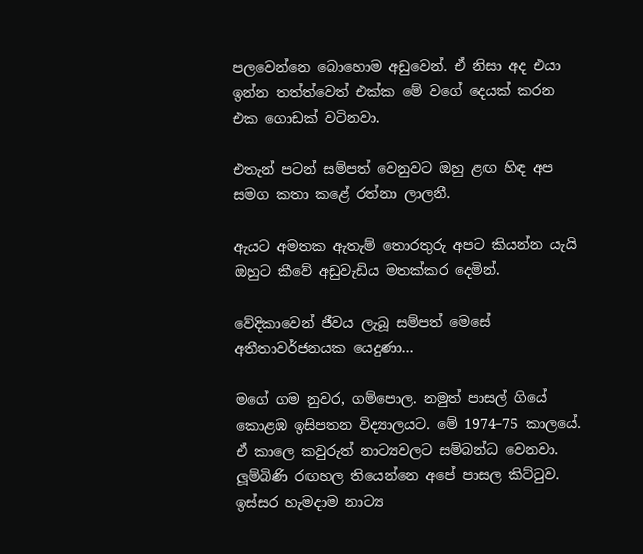පලවෙන්නෙ බොහොම අඩුවෙන්. ඒ නිසා අද එයා ඉන්න තත්ත්වෙත් එක්ක මේ වගේ දෙයක් කරන එක ගොඩක් වටිනවා.

එතැන් පටන් සම්පත් වෙනුවට ඔහු ළඟ හිඳ අප සමග කතා කළේ රත්නා ලාලනී.

ඇයට අමතක ඇතැම් තොරතුරු අපට කියන්න යැයි ඔහුට කීවේ අඩුවැඩිය මතක්කර දෙමින්.

වේදිකාවෙන් ජීවය ලැබූ සම්පත් මෙසේ අතීතාවර්ජනයක යෙදුණා…

මගේ ගම නුවර, ගම්පොල. නමුත් පාසල් ගියේ කොළඹ ඉසිපතන විද්‍යාලයට. මේ 1974–75 කාලයේ. ඒ කාලෙ කවුරුත් නාට්‍යවලට සම්බන්ධ වෙනවා. ලූම්බිණි රඟහල තියෙන්නෙ අපේ පාසල කිට්ටුව. ඉස්සර හැමදාම නාට්‍ය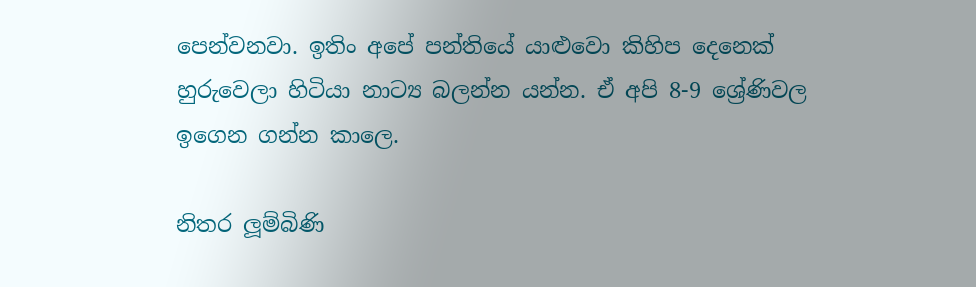පෙන්වනවා. ඉතිං අපේ පන්තියේ යාළුවො කිහිප දෙනෙක් හුරුවෙලා හිටියා නාට්‍ය බලන්න යන්න. ඒ අපි 8-9 ශ්‍රේණිවල ඉගෙන ගන්න කාලෙ.

නිතර ලූම්බිණි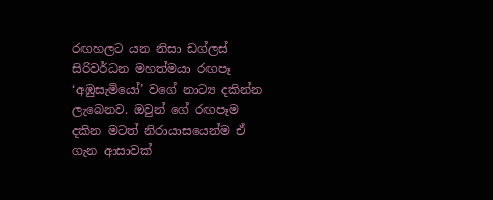රඟහලට යන නිසා ඩග්ලස් සිරිවර්ධන මහත්මයා රඟපෑ ‘අඹුසැමියෝ’ වගේ නාට්‍ය දකින්න ලැබෙනව. ඔවුන් ගේ රඟපෑම දකින මටත් නිරායාසයෙන්ම ඒ ගැන ආසාවක්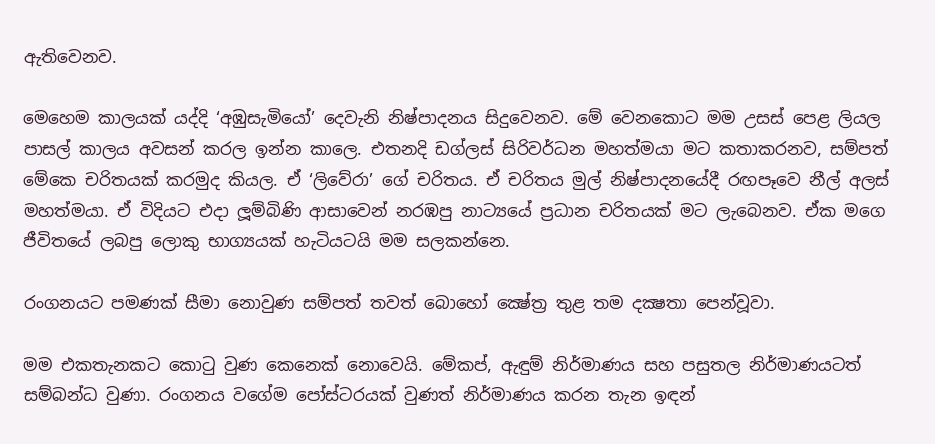ඇතිවෙනව.

මෙහෙම කාලයක් යද්දි ‘අඹුසැමියෝ’ දෙවැනි නිෂ්පාදනය සිදුවෙනව. මේ වෙනකොට මම උසස් පෙළ ලියල පාසල් කාලය අවසන් කරල ඉන්න කාලෙ. එතනදි ඩග්ලස් සිරිවර්ධන මහත්මයා මට කතාකරනව, සම්පත් මේකෙ චරිතයක් කරමුද කියල. ඒ ‘ලිවේරා’ ගේ චරිතය. ඒ චරිතය මුල් නිෂ්පාදනයේදී රඟපෑවෙ නීල් අලස් මහත්මයා. ඒ විදියට එදා ලූම්බිණි ආසාවෙන් නරඹපු නාට්‍යයේ ප්‍රධාන චරිතයක් මට ලැබෙනව. ඒක මගෙ ජීවිතයේ ලබපු ලොකු භාග්‍යයක් හැටියටයි මම සලකන්නෙ.

රංගනයට පමණක් සීමා නොවුණ සම්පත් තවත් බොහෝ ක්‍ෂේත්‍ර තුළ තම දක්‍ෂතා පෙන්වූවා.

මම එකතැනකට කොටු වුණ කෙනෙක් නොවෙයි. මේකප්, ඇඳුම් නිර්මාණය සහ පසුතල නිර්මාණයටත් සම්බන්ධ වුණා. රංගනය වගේම පෝස්ටරයක් වුණත් නිර්මාණය කරන තැන ඉඳන්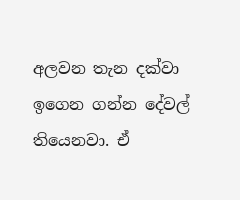අලවන තැන දක්වා ඉගෙන ගන්න දේවල් තියෙනවා. ඒ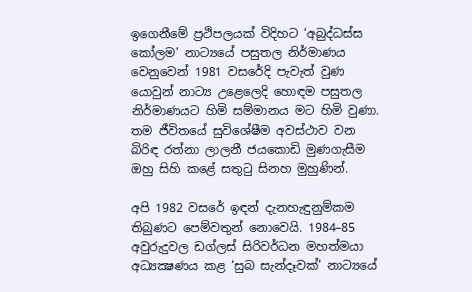ඉගෙනීමේ ප්‍රථිපලයක් විදිහට ‘අබුද්ධස්ස කෝලම’ නාට්‍යයේ පසුතල නිර්මාණය වෙනුවෙන් 1981 වසරේදි පැවැත් වුණ යොවුන් නාට්‍ය උළෙලෙදි හොඳම පසුතල නිර්මාණයට හිමි සම්මානය මට හිමි වුණා. තම ජීවිතයේ සුවිශේෂීම අවස්ථාව වන බිරිඳ රත්නා ලාලනී ජයකොඩි මුණගැසීම ඔහු සිහි කළේ සතුටු සිනහ මුහුණින්.

අපි 1982 වසරේ ඉඳන් දැනහැඳුනුම්කම තිබුණට පෙම්වතුන් නොවෙයි. 1984–85 අවුරුදුවල ඩග්ලස් සිරිවර්ධන මහත්මයා අධ්‍යක්‍ෂණය කළ ‘සුබ සැන්දෑවක්’ නාට්‍යයේ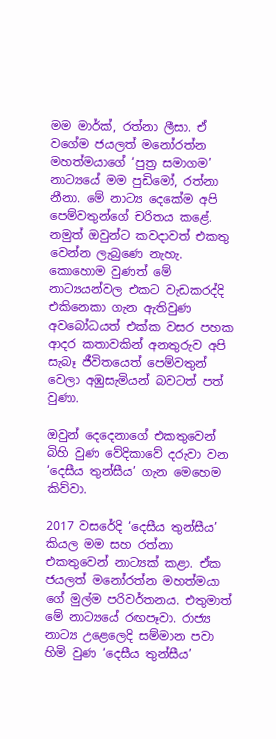මම මාර්ක්, රත්නා ලීසා. ඒ වගේම ජයලත් මනෝරත්න මහත්මයාගේ ‘පුත්‍ර සමාගම’ නාට්‍යයේ මම පුඩිමෝ, රත්නා නීනා. මේ නාට්‍ය දෙකේම අපි පෙම්වතුන්ගේ චරිතය කළේ. නමුත් ඔවුන්ට කවදාවත් එකතු වෙන්න ලැබුණෙ නැහැ. කොහොම වුණත් මේ නාට්‍යයන්වල එකට වැඩකරද්දි එකිනෙකා ගැන ඇතිවුණ අවබෝධයත් එක්ක වසර පහක ආදර කතාවකින් අනතුරුව අපි සැබෑ ජීවිතයෙත් පෙම්වතුන් වෙලා අඹුසැමියන් බවටත් පත් වුණා.

ඔවුන් දෙදෙනාගේ එකතුවෙන් බිහි වුණ වේදිකාවේ දරුවා වන ‘දෙසීය තුන්සීය’ ගැන මෙහෙම කිව්වා.

2017 වසරේදි ‘දෙසීය තුන්සීය’ කියල මම සහ රත්නා එකතුවෙන් නාට්‍යක් කළා. ඒක ජයලත් මනෝරත්න මහත්මයා ගේ මුල්ම පරිවර්තනය. එතුමාත් මේ නාට්‍යයේ රඟපෑවා. රාජ්‍ය නාට්‍ය උළෙලෙදි සම්මාන පවා හිමි වුණ ‘දෙසීය තුන්සීය’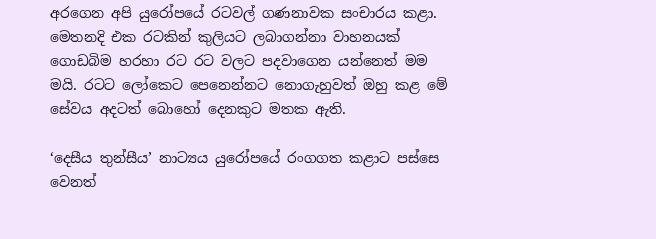අරගෙන අපි යුරෝපයේ රටවල් ගණනාවක සංචාරය කළා. මෙතනදි එක රටකින් කුලියට ලබාගන්නා වාහනයක් ගොඩබිම හරහා රට රට වලට පදවාගෙන යන්නෙත් මම මයි. රටට ලෝකෙට පෙනෙන්නට නොගැහුවත් ඔහු කළ මේ සේවය අදටත් බොහෝ දෙනකුට මතක ඇති.

‘දෙසීය තුන්සීය’ නාට්‍යය යුරෝපයේ රංගගත කළාට පස්සෙ වෙනත්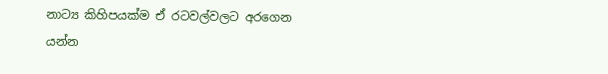නාට්‍ය කිහිපයක්ම ඒ රටවල්වලට අරගෙන යන්න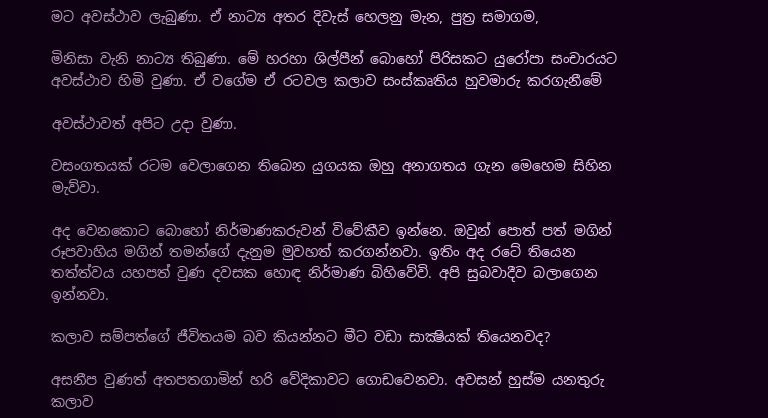මට අවස්ථාව ලැබුණා. ඒ නාට්‍ය අතර දිවැස් හෙලනු මැන, පුත්‍ර සමාගම,

මිනිසා වැනි නාට්‍ය තිබුණා. මේ හරහා ශිල්පීන් බොහෝ පිරිසකට යුරෝපා සංචාරයට අවස්ථාව හිමි වුණා. ඒ වගේම ඒ රටවල කලාව සංස්කෘතිය හුවමාරු කරගැනීමේ

අවස්ථාවත් අපිට උදා වුණා.

වසංගතයක් රටම වෙලාගෙන තිබෙන යුගයක ඔහු අනාගතය ගැන මෙහෙම සිහින මැව්වා.

අද වෙනකොට බොහෝ නිර්මාණකරුවන් විවේකීව ඉන්නෙ. ඔවුන් පොත් පත් මගින් රූපවාහිය මගින් තමන්ගේ දැනුම මුවහත් කරගන්නවා. ඉතිං අද රටේ තියෙන තත්ත්වය යහපත් වුණ දවසක හොඳ නිර්මාණ බිහිවේවි. අපි සුබවාදීව බලාගෙන ඉන්නවා.

කලාව සම්පත්ගේ ජීවිතයම බව කියන්නට මීට වඩා සාක්‍ෂියක් තියෙනවද?

අසනීප වුණත් අතපතගාමින් හරි වේදිකාවට ගොඩවෙනවා. අවසන් හුස්ම යනතුරු කලාව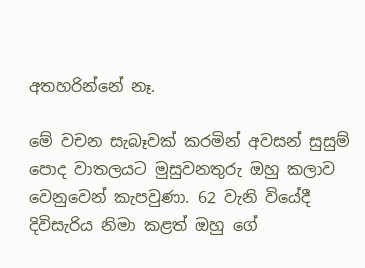අතහරින්නේ නෑ.

මේ වචන සැබෑවක් කරමින් අවසන් සුසුම් පොද වාතලයට මුසුවනතුරු ඔහු කලාව වෙනුවෙන් කැපවුණා. 62 වැනි වියේදී දිවිසැරිය නිමා කළත් ඔහු ගේ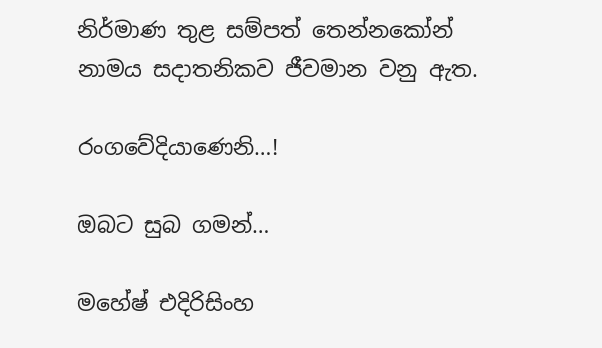නිර්මාණ තුළ සම්පත් තෙන්නකෝන් නාමය සදාතනිකව ජීවමාන වනු ඇත.

රංගවේදියාණෙනි…!

ඔබට සුබ ගමන්…

මහේෂ් එදිරිසිංහ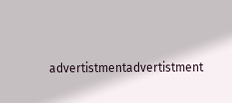advertistmentadvertistment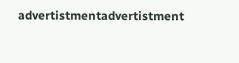advertistmentadvertistment